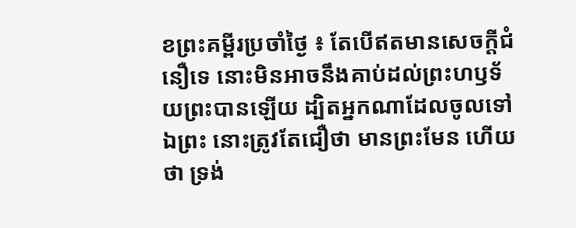ខព្រះគម្ពីរប្រចាំថ្ងៃ ៖ តែបើឥតមានសេចក្តីជំនឿទេ នោះមិនអាចនឹងគាប់ដល់ព្រះហឫទ័យព្រះបានឡើយ ដ្បិតអ្នកណាដែលចូលទៅឯព្រះ នោះត្រូវតែជឿថា មានព្រះមែន ហើយថា ទ្រង់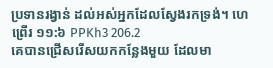ប្រទានរង្វាន់ ដល់អស់អ្នកដែលស្វែងរកទ្រង់។ ហេព្រើរ ១១:៦ PPKh3 206.2
គេបានជ្រើសរើសយកកន្លែងមួយ ដែលមា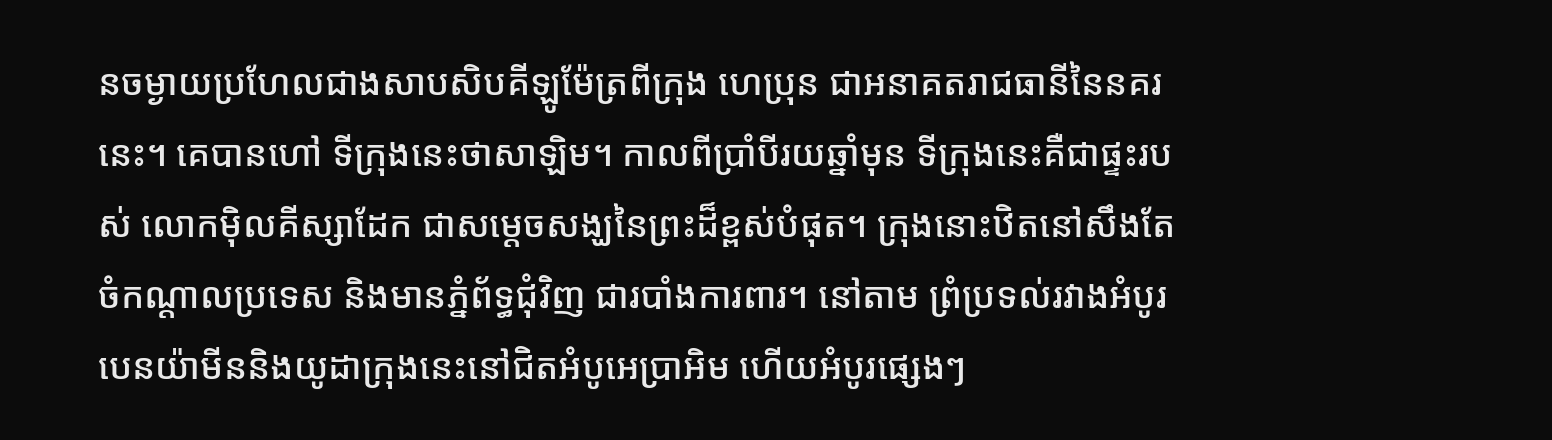នចម្ងាយប្រហែលជាងសាបសិបគីឡូម៉ែត្រពីក្រុង ហេប្រុន ជាអនាគតរាជធានីនៃនគរនេះ។ គេបានហៅ ទីក្រុងនេះថាសាឡិម។ កាលពីប្រាំបីរយឆ្នាំមុន ទីក្រុងនេះគឺជាផ្ទះរបស់ លោកម៉ិលគីស្សាដែក ជាសម្តេចសង្ឃនៃព្រះដ៏ខ្ពស់បំផុត។ ក្រុងនោះឋិតនៅសឹងតែចំកណ្តាលប្រទេស និងមានភ្នំព័ទ្ធជុំវិញ ជារបាំងការពារ។ នៅតាម ព្រំប្រទល់រវាងអំបូរបេនយ៉ាមីននិងយូដាក្រុងនេះនៅជិតអំបូអេប្រាអិម ហើយអំបូរផ្សេងៗ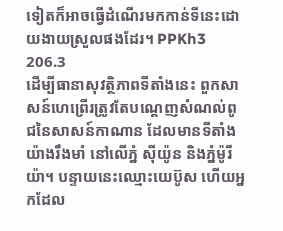ទៀតក៏អាចធ្វើដំណើរមកកាន់ទីនេះដោយងាយស្រួលផងដែរ។ PPKh3 206.3
ដើម្បីធានាសុវត្ថិភាពទីតាំងនេះ ពួកសាសន៍ហេព្រើរត្រូវតែបណ្ដេញសំណល់ពូជនៃសាសន៍កាណាន ដែលមានទីតាំងយ៉ាងរឹងមាំ នៅលើភ្នំ ស៊ីយ៉ូន និងភ្នំម៉ូរីយ៉ា។ បន្ទាយនេះឈ្មោះយេប៊ូស ហើយអ្នកដែល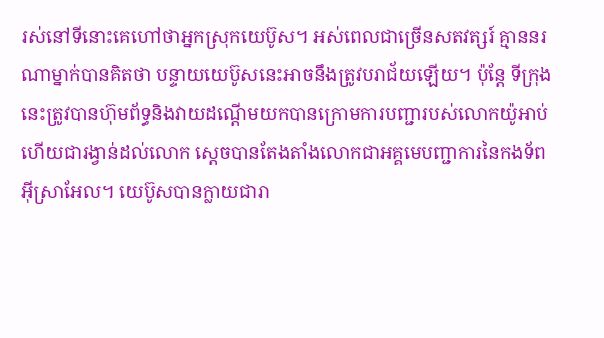រស់នៅទីនោះគេហៅថាអ្នកស្រុកយេប៊ូស។ អស់ពេលជាច្រើនសតវត្សរ៍ គ្មាននរណាម្នាក់បានគិតថា បន្ទាយយេប៊ូសនេះអាចនឹងត្រូវបរាជ័យឡើយ។ ប៉ុន្តែ ទីក្រុងនេះត្រូវបានហ៊ុមព័ទ្ធនិងវាយដណ្តើមយកបានក្រោមការបញ្ជារបស់លោកយ៉ូអាប់ ហើយជារង្វាន់ដល់លោក ស្តេចបានតែងតាំងលោកជាអគ្គមេបញ្ជាការនៃកងទ័ពអ៊ីស្រាអែល។ យេប៊ូសបានក្លាយជារា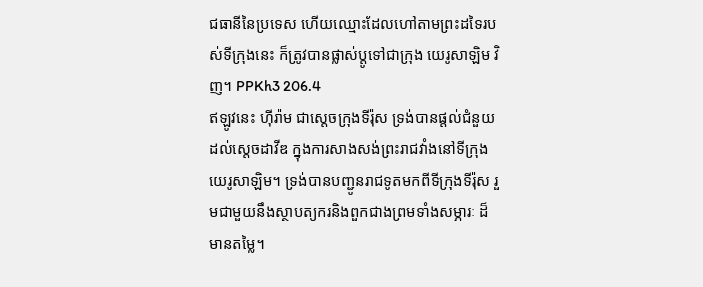ជធានីនៃប្រទេស ហើយឈ្មោះដែលហៅតាមព្រះដទៃរបស់ទីក្រុងនេះ ក៏ត្រូវបានផ្លាស់ប្តូទៅជាក្រុង យេរូសាឡិម វិញ។ PPKh3 206.4
ឥឡូវនេះ ហ៊ីរ៉ាម ជាស្តេចក្រុងទីរ៉ុស ទ្រង់បានផ្តល់ជំនួយដល់ស្តេចដាវីឌ ក្នុងការសាងសង់ព្រះរាជវាំងនៅទីក្រុងយេរូសាឡិម។ ទ្រង់បានបញ្ជូនរាជទូតមកពីទីក្រុងទីរ៉ុស រួមជាមួយនឹងស្ថាបត្យករនិងពួកជាងព្រមទាំងសម្ភារៈ ដ៏មានតម្លៃ។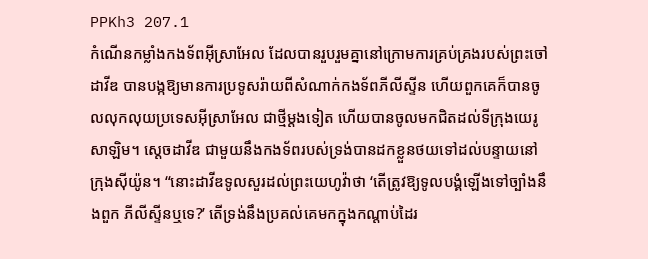PPKh3 207.1
កំណើនកម្លាំងកងទ័ពអ៊ីស្រាអែល ដែលបានរួបរួមគ្នានៅក្រោមការគ្រប់គ្រងរបស់ព្រះចៅដាវីឌ បានបង្កឱ្យមានការប្រទូសរ៉ាយពីសំណាក់កងទ័ពភីលីស្ទីន ហើយពួកគេក៏បានចូលលុកលុយប្រទេសអ៊ីស្រាអែល ជាថ្មីម្តងទៀត ហើយបានចូលមកជិតដល់ទីក្រុងយេរូសាឡិម។ ស្តេចដាវីឌ ជាមួយនឹងកងទ័ពរបស់ទ្រង់បានដកខ្លួនថយទៅដល់បន្ទាយនៅក្រុងស៊ីយ៉ូន។ “នោះដាវីឌទូលសួរដល់ព្រះយេហូវ៉ាថា ‘តើត្រូវឱ្យទូលបង្គំឡើងទៅច្បាំងនឹងពួក ភីលីស្ទីនឬទេ?’ តើទ្រង់នឹងប្រគល់គេមកក្នុងកណ្តាប់ដៃរ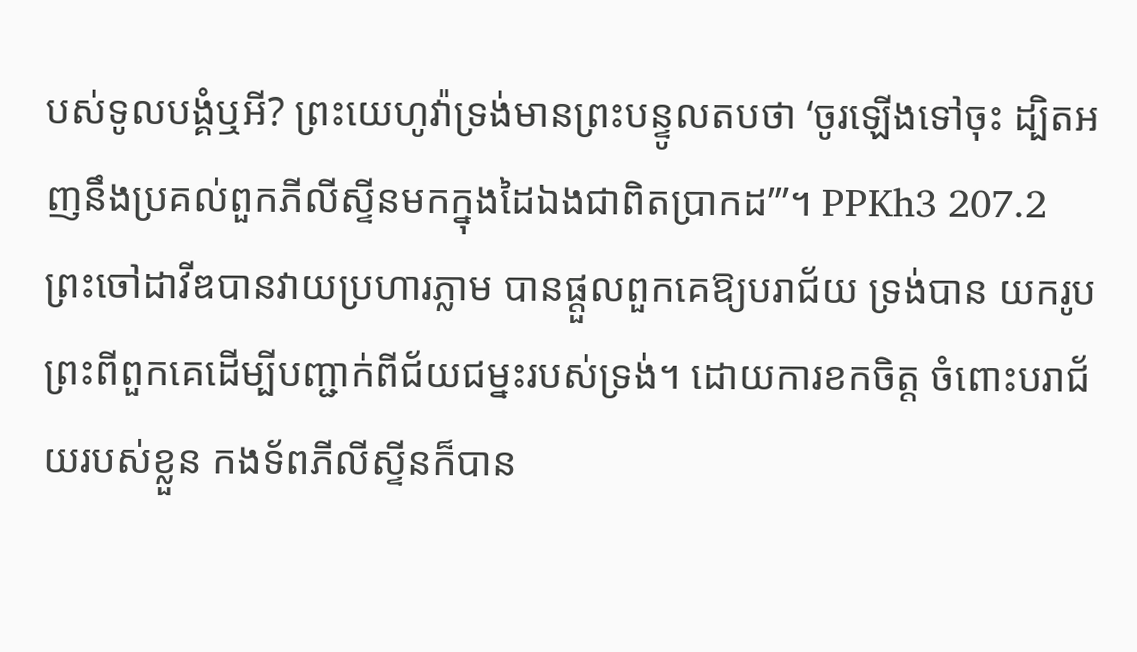បស់ទូលបង្គំឬអី? ព្រះយេហូវ៉ាទ្រង់មានព្រះបន្ទូលតបថា ‘ចូរឡើងទៅចុះ ដ្បិតអញនឹងប្រគល់ពួកភីលីស្ទីនមកក្នុងដៃឯងជាពិតប្រាកដ’”។ PPKh3 207.2
ព្រះចៅដាវីឌបានវាយប្រហារភ្លាម បានផ្តួលពួកគេឱ្យបរាជ័យ ទ្រង់បាន យករូបព្រះពីពួកគេដើម្បីបញ្ជាក់ពីជ័យជម្នះរបស់ទ្រង់។ ដោយការខកចិត្ត ចំពោះបរាជ័យរបស់ខ្លួន កងទ័ពភីលីស្ទីនក៏បាន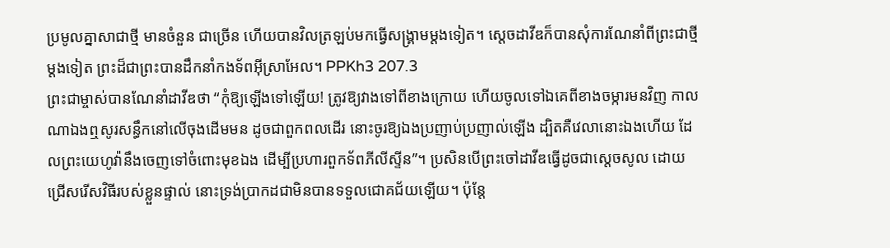ប្រមូលគ្នាសាជាថ្មី មានចំនួន ជាច្រើន ហើយបានវិលត្រឡប់មកធ្វើសង្គ្រាមម្តងទៀត។ ស្តេចដាវីឌក៏បានសុំការណែនាំពីព្រះជាថ្មីម្តងទៀត ព្រះដ៏ជាព្រះបានដឹកនាំកងទ័ពអ៊ីស្រាអែល។ PPKh3 207.3
ព្រះជាម្ចាស់បានណែនាំដាវីឌថា “កុំឱ្យឡើងទៅឡើយ! ត្រូវឱ្យវាងទៅពីខាងក្រោយ ហើយចូលទៅឯគេពីខាងចម្ការមនវិញ កាលណាឯងឮសូរសន្ធឹកនៅលើចុងដើមមន ដូចជាពួកពលដើរ នោះចូរឱ្យឯងប្រញាប់ប្រញាល់ឡើង ដ្បិតគឺវេលានោះឯងហើយ ដែលព្រះយេហូវ៉ានឹងចេញទៅចំពោះមុខឯង ដើម្បីប្រហារពួកទ័ពភីលីស្ទីន”។ ប្រសិនបើព្រះចៅដាវីឌធ្វើដូចជាស្តេចសូល ដោយជ្រើសរើសវិធីរបស់ខ្លួនផ្ទាល់ នោះទ្រង់ប្រាកដជាមិនបានទទួលជោគជ័យឡើយ។ ប៉ុន្តែ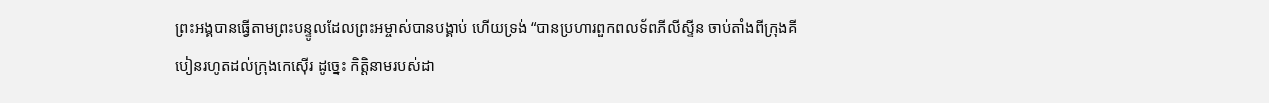ព្រះអង្គបានធ្វើតាមព្រះបន្ទូលដែលព្រះអម្ចាស់បានបង្គាប់ ហើយទ្រង់ “បានប្រហារពួកពលទ័ពភីលីស្ទីន ចាប់តាំងពីក្រុងគីបៀនរហូតដល់ក្រុងកេស៊ើរ ដូច្នេះ កិត្តិនាមរបស់ដា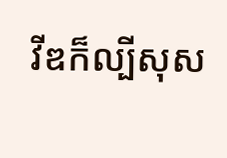វីឌក៏ល្បីសុស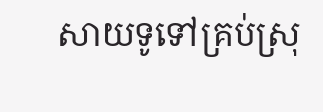សាយទូទៅគ្រប់ស្រុ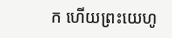ក ហើយព្រះយេហូ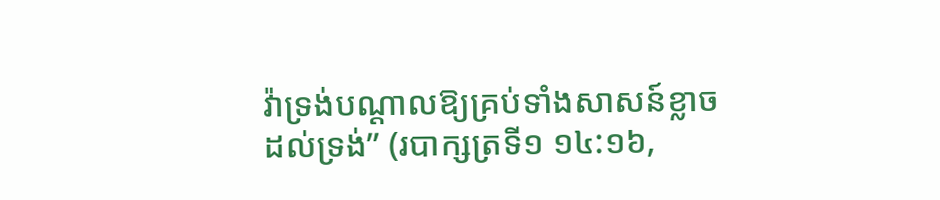វ៉ាទ្រង់បណ្តាលឱ្យគ្រប់ទាំងសាសន៍ខ្លាចដល់ទ្រង់” (របាក្សត្រទី១ ១៤:១៦,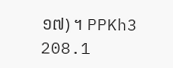១៧) ។ PPKh3 208.1